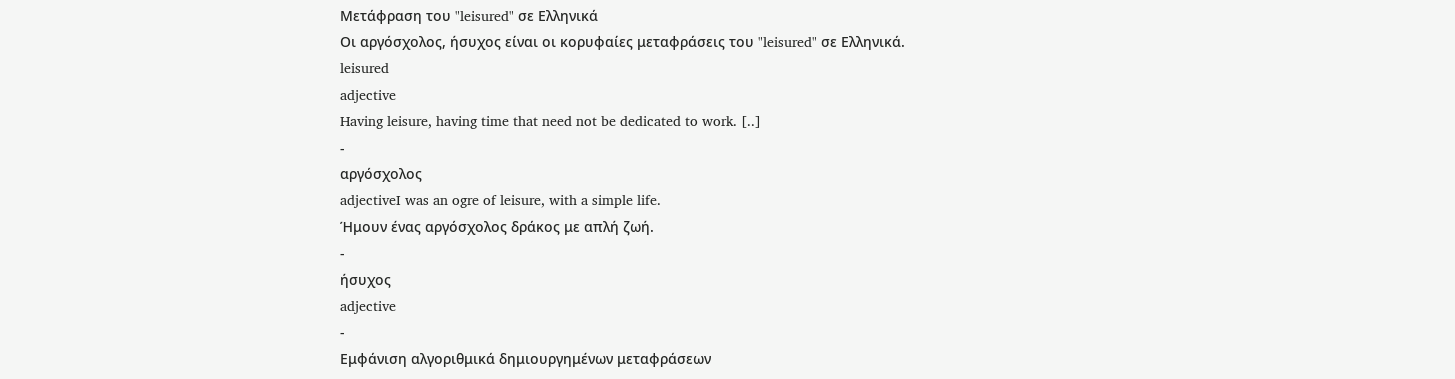Μετάφραση του "leisured" σε Ελληνικά
Οι αργόσχολος, ήσυχος είναι οι κορυφαίες μεταφράσεις του "leisured" σε Ελληνικά.
leisured
adjective
Having leisure, having time that need not be dedicated to work. [..]
-
αργόσχολος
adjectiveI was an ogre of leisure, with a simple life.
Ήμουν ένας αργόσχολος δράκος με απλή ζωή.
-
ήσυχος
adjective
-
Εμφάνιση αλγοριθμικά δημιουργημένων μεταφράσεων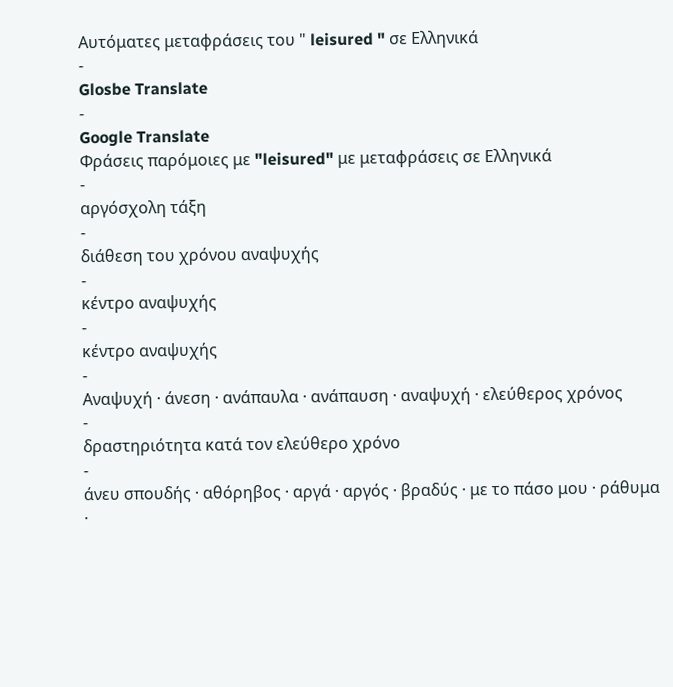Αυτόματες μεταφράσεις του " leisured " σε Ελληνικά
-
Glosbe Translate
-
Google Translate
Φράσεις παρόμοιες με "leisured" με μεταφράσεις σε Ελληνικά
-
αργόσχολη τάξη
-
διάθεση του χρόνου αναψυχής
-
κέντρο αναψυχής
-
κέντρο αναψυχής
-
Αναψυχή · άνεση · ανάπαυλα · ανάπαυση · αναψυχή · ελεύθερος χρόνος
-
δραστηριότητα κατά τον ελεύθερο χρόνο
-
άνευ σπουδής · αθόρηβος · αργά · αργός · βραδύς · με το πάσο μου · ράθυμα ·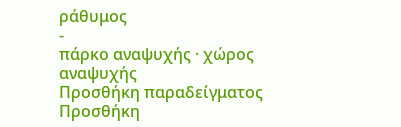ράθυμος
-
πάρκο αναψυχής · χώρος αναψυχής
Προσθήκη παραδείγματος
Προσθήκη